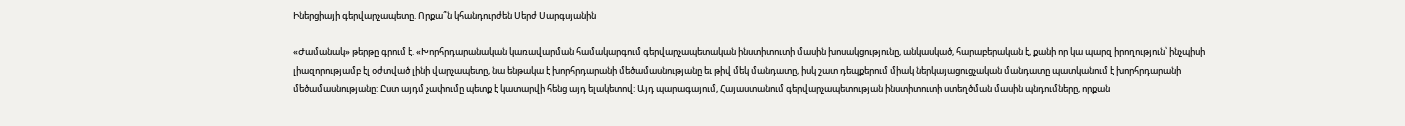Իներցիայի գերվարչապետը. Որքա՞ն կհանդուրժեն Սերժ Սարգսյանին

«Ժամանակ» թերթը գրում է. «Խորհրդարանական կառավարման համակարգում գերվարչապետական ինստիտուտի մասին խոսակցությունը, անկասկած, հարաբերական է, քանի որ կա պարզ իրողություն՝ ինչպիսի լիազորությամբ էլ օժտված լինի վարչապետը, նա ենթակա է խորհրդարանի մեծամասնությանը եւ թիվ մեկ մանդատը, իսկ շատ դեպքերում միակ ներկայացուցչական մանդատը պատկանում է խորհրդարանի մեծամասնությանը: Ըստ այդմ չափումը պետք է կատարվի հենց այդ ելակետով: Այդ պարագայում, Հայաստանում գերվարչապետության ինստիտուտի ստեղծման մասին պնդումները, որքան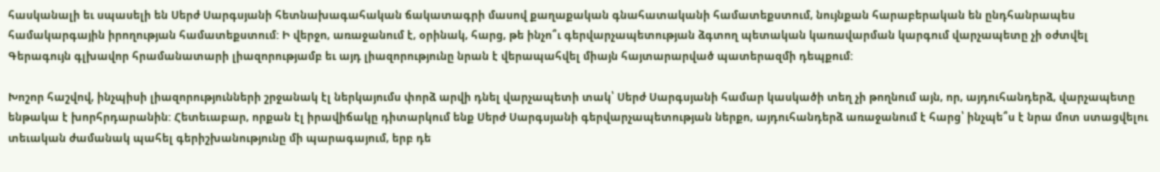հասկանալի եւ սպասելի են Սերժ Սարգսյանի հետնախագահական ճակատագրի մասով քաղաքական գնահատականի համատեքստում, նույնքան հարաբերական են ընդհանրապես համակարգային իրողության համատեքստում: Ի վերջո, առաջանում է, օրինակ, հարց, թե ինչո՞ւ գերվարչապետության ձգտող պետական կառավարման կարգում վարչապետը չի օժտվել Գերագույն գլխավոր հրամանատարի լիազորությամբ եւ այդ լիազորությունը նրան է վերապահվել միայն հայտարարված պատերազմի դեպքում:

Խոշոր հաշվով, ինչպիսի լիազորությունների շրջանակ էլ ներկայումս փորձ արվի դնել վարչապետի տակ՝ Սերժ Սարգսյանի համար կասկածի տեղ չի թողնում այն, որ, այդուհանդերձ, վարչապետը ենթակա է խորհրդարանին: Հետեւաբար, որքան էլ իրավիճակը դիտարկում ենք Սերժ Սարգսյանի գերվարչապետության ներքո, այդուհանդերձ առաջանում է հարց՝ ինչպե՞ս է նրա մոտ ստացվելու տեւական ժամանակ պահել գերիշխանությունը մի պարագայում, երբ դե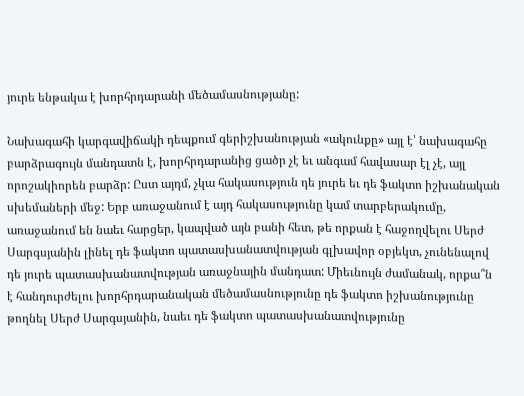յուրե ենթակա է խորհրդարանի մեծամասնությանը:

Նախագահի կարգավիճակի դեպքում գերիշխանության «ակունքը» այլ է՝ նախագահը բարձրագույն մանդատն է, խորհրդարանից ցածր չէ եւ անգամ հավասար էլ չէ, այլ որոշակիորեն բարձր: Ըստ այդմ, չկա հակասություն դե յուրե եւ դե ֆակտո իշխանական սխեմաների մեջ: Երբ առաջանում է այդ հակասությունը կամ տարբերակումը, առաջանում են նաեւ հարցեր, կապված այն բանի հետ, թե որքան է հաջողվելու Սերժ Սարգսյանին լինել դե ֆակտո պատասխանատվության գլխավոր օբյեկտ, չունենալով դե յուրե պատասխանատվության առաջնային մանդատ: Միեւնույն ժամանակ, որքա՞ն է հանդուրժելու խորհրդարանական մեծամասնությունը դե ֆակտո իշխանությունը թողնել Սերժ Սարգսյանին, նաեւ դե ֆակտո պատասխանատվությունը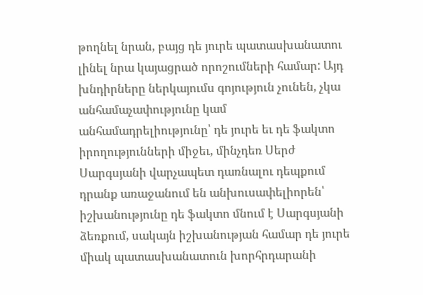թողնել նրան, բայց դե յուրե պատասխանատու լինել նրա կայացրած որոշումների համար: Այդ խնդիրները ներկայումս գոյություն չունեն, չկա անհամաչափությունը կամ անհամադրելիությունը՝ դե յուրե եւ դե ֆակտո իրողությունների միջեւ, մինչդեռ Սերժ Սարգսյանի վարչապետ դառնալու դեպքում դրանք առաջանում են անխուսափելիորեն՝ իշխանությունը դե ֆակտո մնում է Սարգսյանի ձեռքում, սակայն իշխանության համար դե յուրե միակ պատասխանատուն խորհրդարանի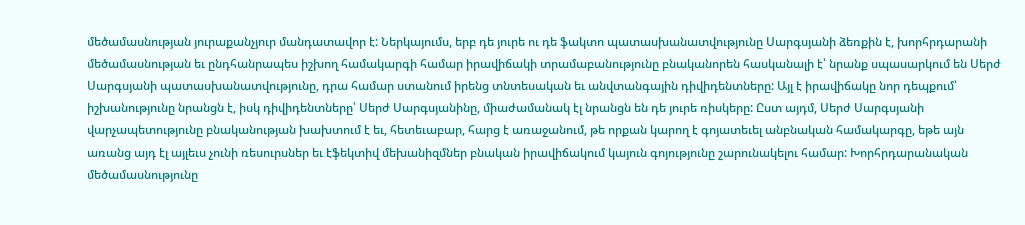մեծամասնության յուրաքանչյուր մանդատավոր է: Ներկայումս, երբ դե յուրե ու դե ֆակտո պատասխանատվությունը Սարգսյանի ձեռքին է, խորհրդարանի մեծամասնության եւ ընդհանրապես իշխող համակարգի համար իրավիճակի տրամաբանությունը բնականորեն հասկանալի է՝ նրանք սպասարկում են Սերժ Սարգսյանի պատասխանատվությունը, դրա համար ստանում իրենց տնտեսական եւ անվտանգային դիվիդենտները: Այլ է իրավիճակը նոր դեպքում՝ իշխանությունը նրանցն է, իսկ դիվիդենտները՝ Սերժ Սարգսյանինը, միաժամանակ էլ նրանցն են դե յուրե ռիսկերը: Ըստ այդմ, Սերժ Սարգսյանի վարչապետությունը բնականության խախտում է եւ, հետեւաբար, հարց է առաջանում, թե որքան կարող է գոյատեւել անբնական համակարգը, եթե այն առանց այդ էլ այլեւս չունի ռեսուրսներ եւ էֆեկտիվ մեխանիզմներ բնական իրավիճակում կայուն գոյությունը շարունակելու համար: Խորհրդարանական մեծամասնությունը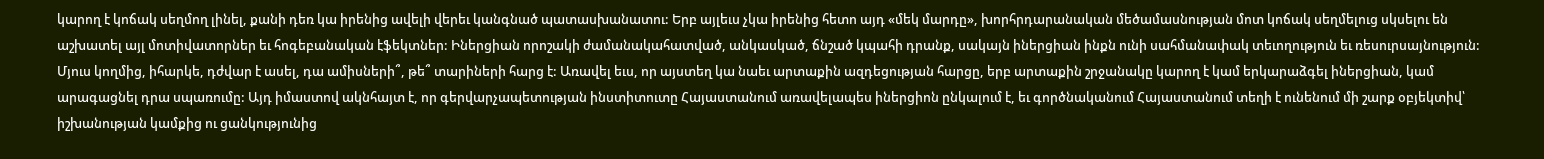կարող է կոճակ սեղմող լինել, քանի դեռ կա իրենից ավելի վերեւ կանգնած պատասխանատու: Երբ այլեւս չկա իրենից հետո այդ «մեկ մարդը», խորհրդարանական մեծամասնության մոտ կոճակ սեղմելուց սկսելու են աշխատել այլ մոտիվատորներ եւ հոգեբանական էֆեկտներ: Իներցիան որոշակի ժամանակահատված, անկասկած, ճնշած կպահի դրանք, սակայն իներցիան ինքն ունի սահմանափակ տեւողություն եւ ռեսուրսայնություն: Մյուս կողմից, իհարկե, դժվար է ասել, դա ամիսների՞, թե՞ տարիների հարց է: Առավել եւս, որ այստեղ կա նաեւ արտաքին ազդեցության հարցը, երբ արտաքին շրջանակը կարող է կամ երկարաձգել իներցիան, կամ արագացնել դրա սպառումը: Այդ իմաստով ակնհայտ է, որ գերվարչապետության ինստիտուտը Հայաստանում առավելապես իներցիոն ընկալում է, եւ գործնականում Հայաստանում տեղի է ունենում մի շարք օբյեկտիվ՝ իշխանության կամքից ու ցանկությունից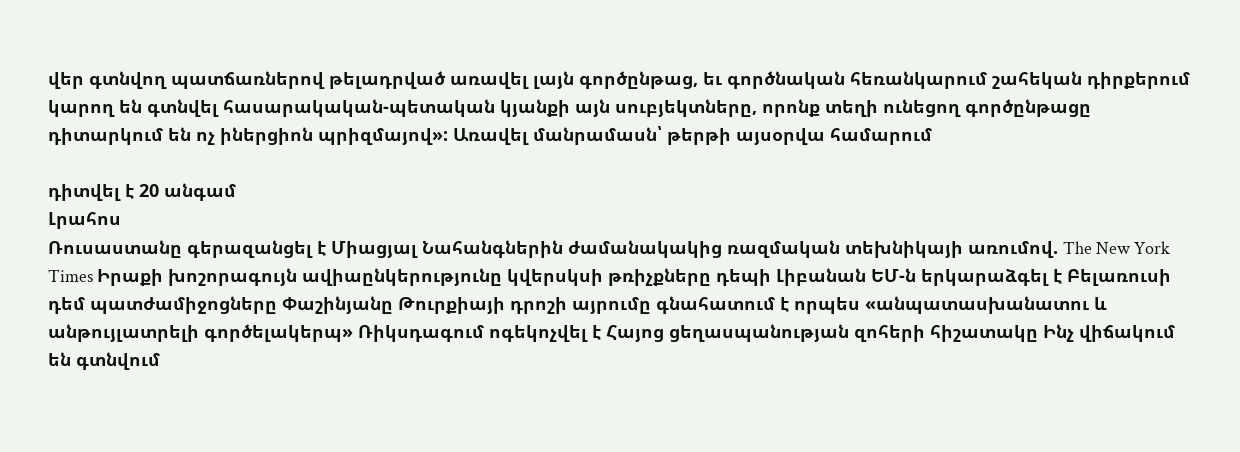վեր գտնվող պատճառներով թելադրված առավել լայն գործընթաց, եւ գործնական հեռանկարում շահեկան դիրքերում կարող են գտնվել հասարակական-պետական կյանքի այն սուբյեկտները, որոնք տեղի ունեցող գործընթացը դիտարկում են ոչ իներցիոն պրիզմայով»: Առավել մանրամասն՝ թերթի այսօրվա համարում

դիտվել է 20 անգամ
Լրահոս
Ռուսաստանը գերազանցել է Միացյալ Նահանգներին ժամանակակից ռազմական տեխնիկայի առումով. The New York Times Իրաքի խոշորագույն ավիաընկերությունը կվերսկսի թռիչքները դեպի Լիբանան ԵՄ-ն երկարաձգել է Բելառուսի դեմ պատժամիջոցները Փաշինյանը Թուրքիայի դրոշի այրումը գնահատում է որպես «անպատասխանատու և անթույլատրելի գործելակերպ» Ռիկսդագում ոգեկոչվել է Հայոց ցեղասպանության զոհերի հիշատակը Ինչ վիճակում են գտնվում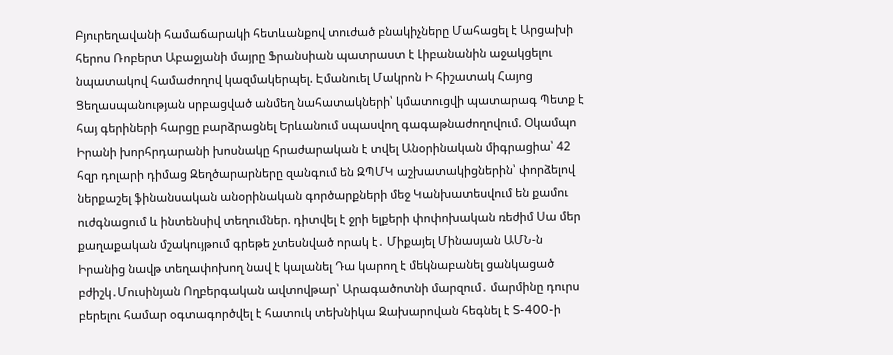Բյուրեղավանի համաճարակի հետևանքով տուժած բնակիչները Մահացել է Արցախի հերոս Ռոբերտ Աբաջյանի մայրը Ֆրանսիան պատրաստ է Լիբանանին աջակցելու նպատակով համաժողով կազմակերպել. Էմանուել Մակրոն Ի հիշատակ Հայոց Ցեղասպանության սրբացված անմեղ նահատակների՝ կմատուցվի պատարագ Պետք է հայ գերիների հարցը բարձրացնել Երևանում սպասվող գագաթնաժողովում. Օկամպո Իրանի խորհրդարանի խոսնակը հրաժարական է տվել Անօրինական միգրացիա՝ 42 հզր դոլարի դիմաց Զեղծարարները զանգում են ԶՊՄԿ աշխատակիցներին՝ փորձելով ներքաշել ֆինանսական անօրինական գործարքների մեջ Կանխատեսվում են քամու ուժգնացում և ինտենսիվ տեղումներ. դիտվել է ջրի ելքերի փոփոխական ռեժիմ Սա մեր քաղաքական մշակույթում գրեթե չտեսնված որակ է․ Միքայել Մինասյան ԱՄՆ-ն Իրանից նավթ տեղափոխող նավ է կալանել Դա կարող է մեկնաբանել ցանկացած բժիշկ․Մուսինյան Ողբերգական ավտովթար՝ Արագածոտնի մարզում․ մարմինը դուրս բերելու համար օգտագործվել է հատուկ տեխնիկա Զախարովան հեգնել է S-400-ի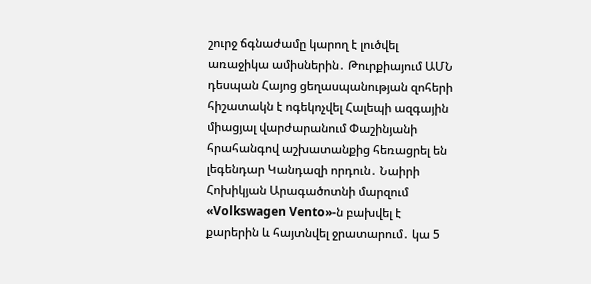շուրջ ճգնաժամը կարող է լուծվել առաջիկա ամիսներին․ Թուրքիայում ԱՄՆ դեսպան Հայոց ցեղասպանության զոհերի հիշատակն է ոգեկոչվել Հալեպի ազգային միացյալ վարժարանում Փաշինյանի հրահանգով աշխատանքից հեռացրել են լեգենդար Կանդազի որդուն․ Նաիրի Հոխիկյան Արագածոտնի մարզում «Volkswagen Vento»-ն բախվել է քարերին և հայտնվել ջրատարում․ կա 5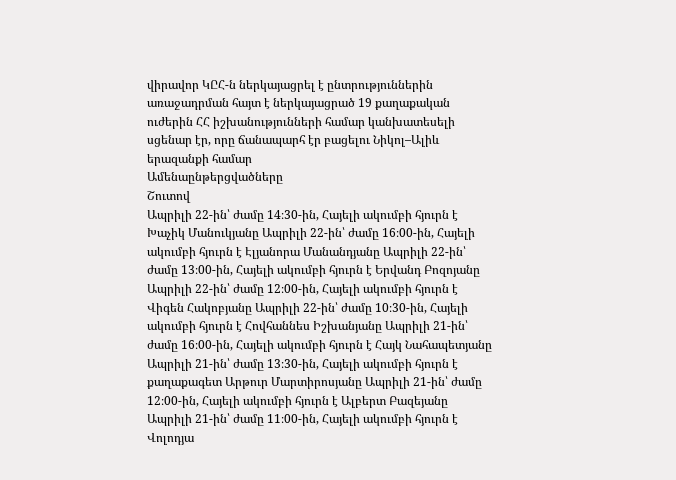վիրավոր ԿԸՀ-ն ներկայացրել է ընտրություններին առաջադրման հայտ է ներկայացրած 19 քաղաքական ուժերին ՀՀ իշխանությունների համար կանխատեսելի սցենար էր, որը ճանապարհ էր բացելու Նիկոլ–Ալիև երազանքի համար
Ամենաընթերցվածները
Շուտով
Ապրիլի 22-ին՝ ժամը 14։30-ին, Հայելի ակումբի հյուրն է Խաչիկ Մանուկյանը Ապրիլի 22-ին՝ ժամը 16։00-ին, Հայելի ակումբի հյուրն է Էլյանորա Մանանդյանը Ապրիլի 22-ին՝ ժամը 13։00-ին, Հայելի ակումբի հյուրն է Երվանդ Բոզոյանը Ապրիլի 22-ին՝ ժամը 12։00-ին, Հայելի ակումբի հյուրն է Վիգեն Հակոբյանը Ապրիլի 22-ին՝ ժամը 10։30-ին, Հայելի ակումբի հյուրն է Հովհաննես Իշխանյանը Ապրիլի 21-ին՝ ժամը 16։00-ին, Հայելի ակումբի հյուրն է Հայկ Նահապետյանը Ապրիլի 21-ին՝ ժամը 13։30-ին, Հայելի ակումբի հյուրն է քաղաքագետ Արթուր Մարտիրոսյանը Ապրիլի 21-ին՝ ժամը 12։00-ին, Հայելի ակումբի հյուրն է Ալբերտ Բազեյանը Ապրիլի 21-ին՝ ժամը 11։00-ին, Հայելի ակումբի հյուրն է Վոլոդյա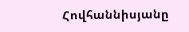Հովհաննիսյանը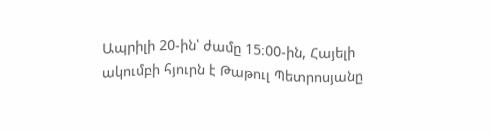Ապրիլի 20-ին՝ ժամը 15։00-ին, Հայելի ակումբի հյուրն է Թաթուլ Պետրոսյանը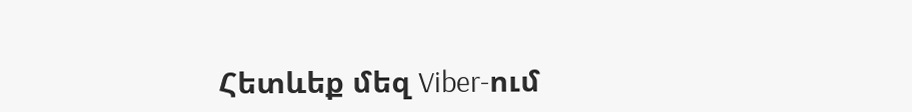Հետևեք մեզ Viber-ում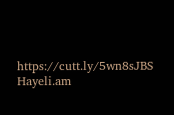https://cutt.ly/5wn8sJBS
Hayeli.am